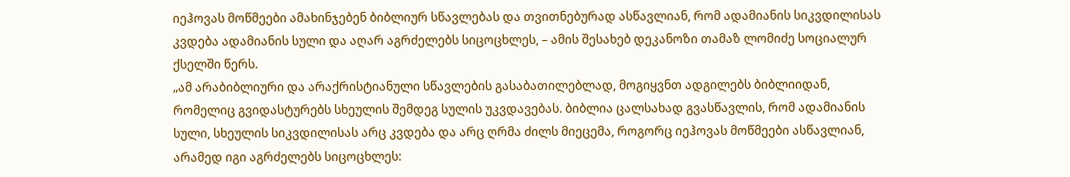იეჰოვას მოწმეები ამახინჯებენ ბიბლიურ სწავლებას და თვითნებურად ასწავლიან, რომ ადამიანის სიკვდილისას კვდება ადამიანის სული და აღარ აგრძელებს სიცოცხლეს, – ამის შესახებ დეკანოზი თამაზ ლომიძე სოციალურ ქსელში წერს.
„ამ არაბიბლიური და არაქრისტიანული სწავლების გასაბათილებლად, მოგიყვნთ ადგილებს ბიბლიიდან, რომელიც გვიდასტურებს სხეულის შემდეგ სულის უკვდავებას. ბიბლია ცალსახად გვასწავლის, რომ ადამიანის სული, სხეულის სიკვდილისას არც კვდება და არც ღრმა ძილს მიეცემა, როგორც იეჰოვას მოწმეები ასწავლიან, არამედ იგი აგრძელებს სიცოცხლეს: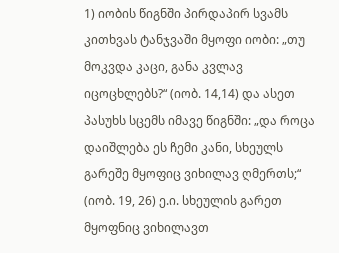1) იობის წიგნში პირდაპირ სვამს კითხვას ტანჯვაში მყოფი იობი: „თუ მოკვდა კაცი, განა კვლავ იცოცხლებს?“ (იობ. 14,14) და ასეთ პასუხს სცემს იმავე წიგნში: „და როცა დაიშლება ეს ჩემი კანი, სხეულს გარეშე მყოფიც ვიხილავ ღმერთს;“ (იობ. 19, 26) ე.ი. სხეულის გარეთ მყოფნიც ვიხილავთ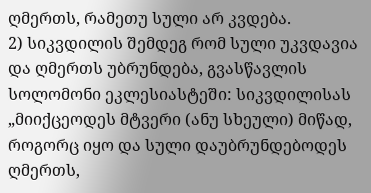ღმერთს, რამეთუ სული არ კვდება.
2) სიკვდილის შემდეგ რომ სული უკვდავია და ღმერთს უბრუნდება, გვასწავლის სოლომონი ეკლესიასტეში: სიკვდილისას „მიიქცეოდეს მტვერი (ანუ სხეული) მიწად, როგორც იყო და სული დაუბრუნდებოდეს ღმერთს,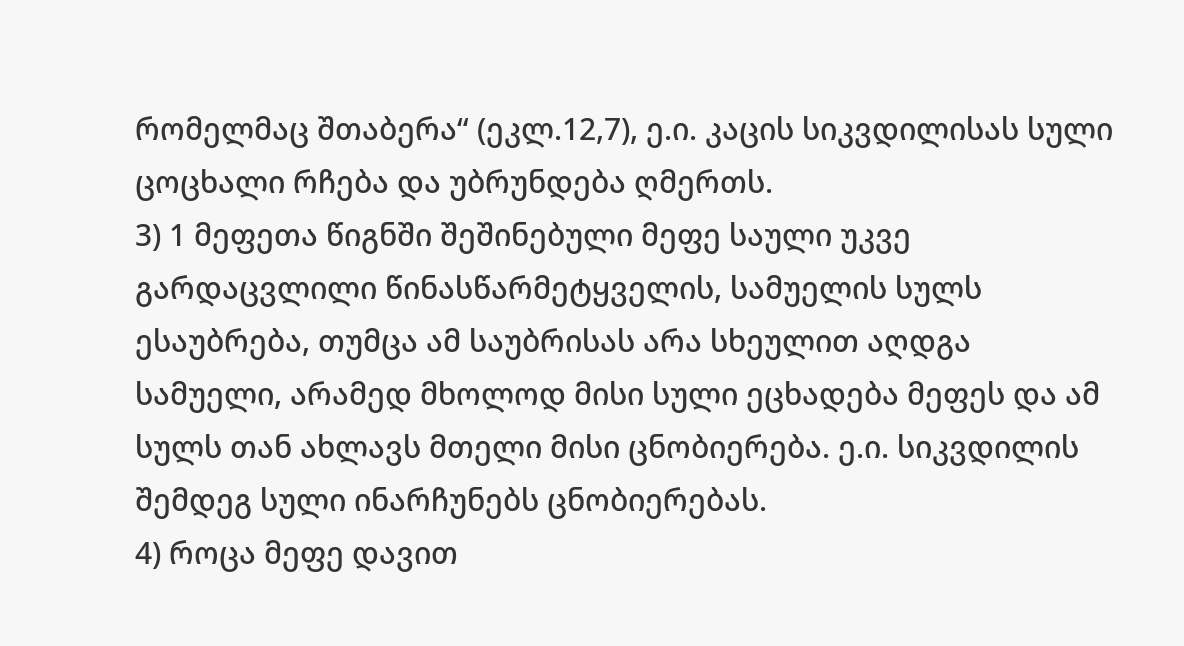რომელმაც შთაბერა“ (ეკლ.12,7), ე.ი. კაცის სიკვდილისას სული ცოცხალი რჩება და უბრუნდება ღმერთს.
3) 1 მეფეთა წიგნში შეშინებული მეფე საული უკვე გარდაცვლილი წინასწარმეტყველის, სამუელის სულს ესაუბრება, თუმცა ამ საუბრისას არა სხეულით აღდგა სამუელი, არამედ მხოლოდ მისი სული ეცხადება მეფეს და ამ სულს თან ახლავს მთელი მისი ცნობიერება. ე.ი. სიკვდილის შემდეგ სული ინარჩუნებს ცნობიერებას.
4) როცა მეფე დავით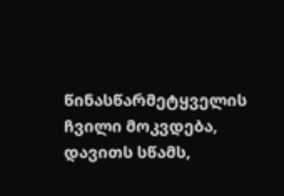წინასწარმეტყველის ჩვილი მოკვდება, დავითს სწამს,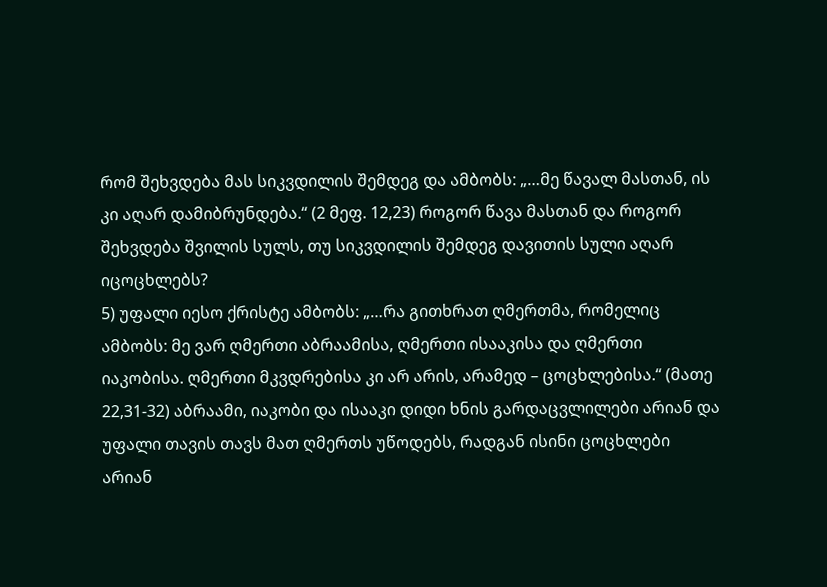რომ შეხვდება მას სიკვდილის შემდეგ და ამბობს: „…მე წავალ მასთან, ის კი აღარ დამიბრუნდება.“ (2 მეფ. 12,23) როგორ წავა მასთან და როგორ შეხვდება შვილის სულს, თუ სიკვდილის შემდეგ დავითის სული აღარ იცოცხლებს?
5) უფალი იესო ქრისტე ამბობს: „…რა გითხრათ ღმერთმა, რომელიც ამბობს: მე ვარ ღმერთი აბრაამისა, ღმერთი ისააკისა და ღმერთი იაკობისა. ღმერთი მკვდრებისა კი არ არის, არამედ – ცოცხლებისა.“ (მათე 22,31-32) აბრაამი, იაკობი და ისააკი დიდი ხნის გარდაცვლილები არიან და უფალი თავის თავს მათ ღმერთს უწოდებს, რადგან ისინი ცოცხლები არიან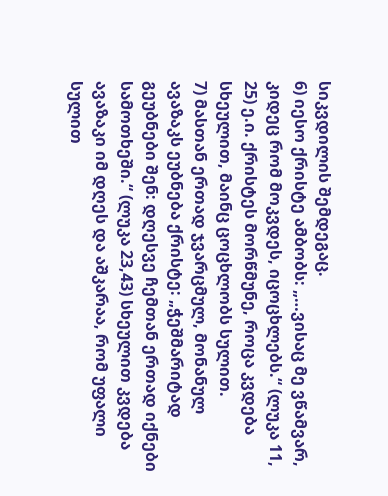სიკვდილის შემდეგაც.
6) იესო ქრისტე ამბობს: „…ვისაც მე ვწამვარ, კიდეც რომ მოკვდეს, იცოცხლებს.“ (ლუკა 11, 25) ე.ი. ქრისტეს მორწმუნე, როცა კვდება სხეულით, მაინც ცოცხლობს სულით.
7) მასთან ერთად ჯვარცმულ, მონანულ ავაზაკს ეუბნება ქრისტე: „ჭეშმარიტად გეუბნები შენ: დღესვე ჩემთან ერთად იქნები სამოთხეში.“ (ლუკა 23,43) სხეულით კვდება ავაზაკი იმ დღეს და აშკარაა, რომ უფალი სულით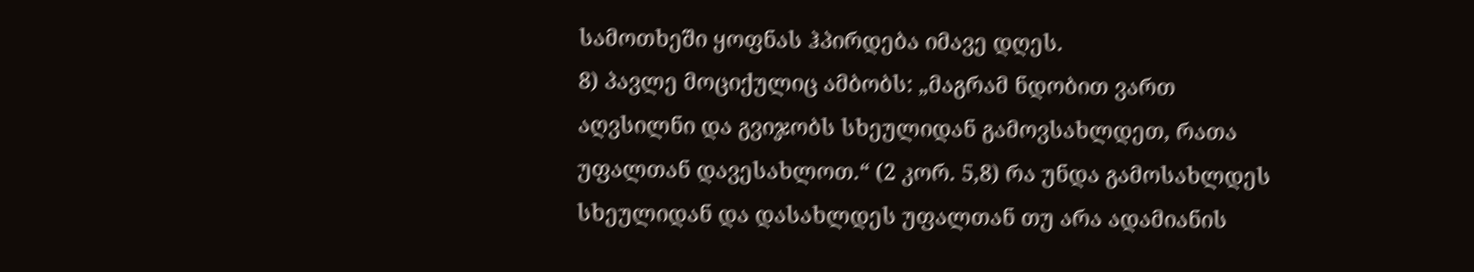სამოთხეში ყოფნას ჰპირდება იმავე დღეს.
8) პავლე მოციქულიც ამბობს: „მაგრამ ნდობით ვართ აღვსილნი და გვიჯობს სხეულიდან გამოვსახლდეთ, რათა უფალთან დავესახლოთ.“ (2 კორ. 5,8) რა უნდა გამოსახლდეს სხეულიდან და დასახლდეს უფალთან თუ არა ადამიანის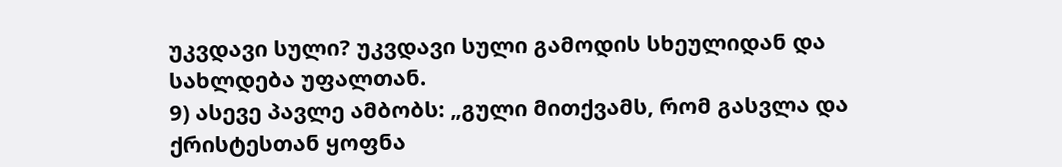უკვდავი სული? უკვდავი სული გამოდის სხეულიდან და სახლდება უფალთან.
9) ასევე პავლე ამბობს: „გული მითქვამს, რომ გასვლა და ქრისტესთან ყოფნა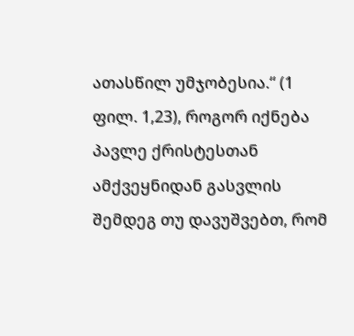ათასწილ უმჯობესია.“ (1 ფილ. 1,23), როგორ იქნება პავლე ქრისტესთან ამქვეყნიდან გასვლის შემდეგ თუ დავუშვებთ, რომ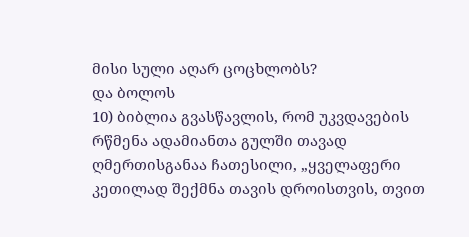მისი სული აღარ ცოცხლობს?
და ბოლოს
10) ბიბლია გვასწავლის, რომ უკვდავების რწმენა ადამიანთა გულში თავად ღმერთისგანაა ჩათესილი, „ყველაფერი კეთილად შექმნა თავის დროისთვის, თვით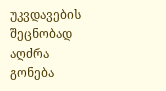უკვდავების შეცნობად აღძრა გონება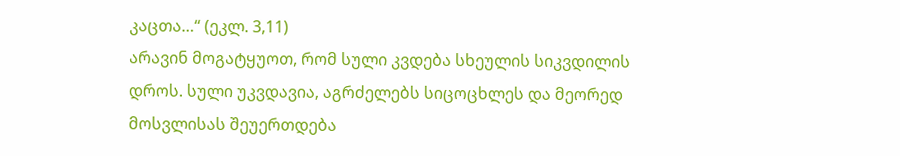კაცთა…“ (ეკლ. 3,11)
არავინ მოგატყუოთ, რომ სული კვდება სხეულის სიკვდილის დროს. სული უკვდავია, აგრძელებს სიცოცხლეს და მეორედ მოსვლისას შეუერთდება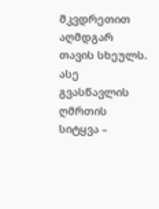მკვდრეთით აღმდგარ თავის სხეულს. ასე გვასწავლის ღმრთის სიტყვა –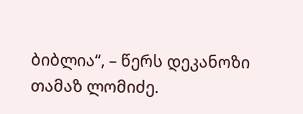ბიბლია“, – წერს დეკანოზი თამაზ ლომიძე.